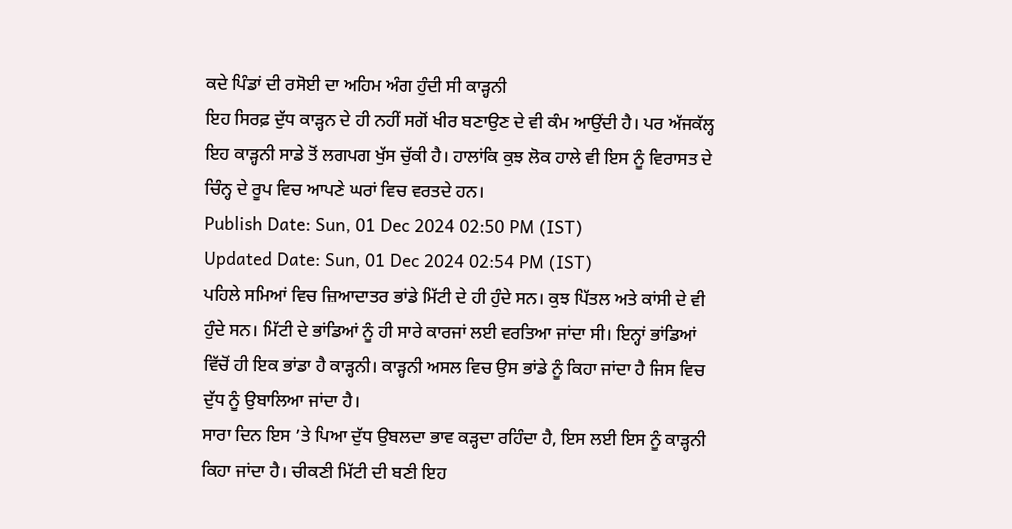ਕਦੇ ਪਿੰਡਾਂ ਦੀ ਰਸੋਈ ਦਾ ਅਹਿਮ ਅੰਗ ਹੁੰਦੀ ਸੀ ਕਾੜ੍ਹਨੀ
ਇਹ ਸਿਰਫ਼ ਦੁੱਧ ਕਾੜ੍ਹਨ ਦੇ ਹੀ ਨਹੀਂ ਸਗੋਂ ਖੀਰ ਬਣਾਉਣ ਦੇ ਵੀ ਕੰਮ ਆਉਂਦੀ ਹੈ। ਪਰ ਅੱਜਕੱਲ੍ਹ ਇਹ ਕਾੜ੍ਹਨੀ ਸਾਡੇ ਤੋਂ ਲਗਪਗ ਖੁੱਸ ਚੁੱਕੀ ਹੈ। ਹਾਲਾਂਕਿ ਕੁਝ ਲੋਕ ਹਾਲੇ ਵੀ ਇਸ ਨੂੰ ਵਿਰਾਸਤ ਦੇ ਚਿੰਨ੍ਹ ਦੇ ਰੂਪ ਵਿਚ ਆਪਣੇ ਘਰਾਂ ਵਿਚ ਵਰਤਦੇ ਹਨ।
Publish Date: Sun, 01 Dec 2024 02:50 PM (IST)
Updated Date: Sun, 01 Dec 2024 02:54 PM (IST)
ਪਹਿਲੇ ਸਮਿਆਂ ਵਿਚ ਜ਼ਿਆਦਾਤਰ ਭਾਂਡੇ ਮਿੱਟੀ ਦੇ ਹੀ ਹੁੰਦੇ ਸਨ। ਕੁਝ ਪਿੱਤਲ ਅਤੇ ਕਾਂਸੀ ਦੇ ਵੀ ਹੁੰਦੇ ਸਨ। ਮਿੱਟੀ ਦੇ ਭਾਂਡਿਆਂ ਨੂੰ ਹੀ ਸਾਰੇ ਕਾਰਜਾਂ ਲਈ ਵਰਤਿਆ ਜਾਂਦਾ ਸੀ। ਇਨ੍ਹਾਂ ਭਾਂਡਿਆਂ ਵਿੱਚੋਂ ਹੀ ਇਕ ਭਾਂਡਾ ਹੈ ਕਾੜ੍ਹਨੀ। ਕਾੜ੍ਹਨੀ ਅਸਲ ਵਿਚ ਉਸ ਭਾਂਡੇ ਨੂੰ ਕਿਹਾ ਜਾਂਦਾ ਹੈ ਜਿਸ ਵਿਚ ਦੁੱਧ ਨੂੰ ਉਬਾਲਿਆ ਜਾਂਦਾ ਹੈ।
ਸਾਰਾ ਦਿਨ ਇਸ ’ਤੇ ਪਿਆ ਦੁੱਧ ਉਬਲਦਾ ਭਾਵ ਕੜ੍ਹਦਾ ਰਹਿੰਦਾ ਹੈ, ਇਸ ਲਈ ਇਸ ਨੂੰ ਕਾੜ੍ਹਨੀ ਕਿਹਾ ਜਾਂਦਾ ਹੈ। ਚੀਕਣੀ ਮਿੱਟੀ ਦੀ ਬਣੀ ਇਹ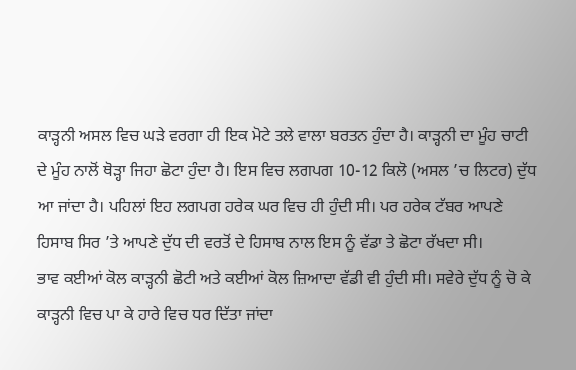ਕਾੜ੍ਹਨੀ ਅਸਲ ਵਿਚ ਘੜੇ ਵਰਗਾ ਹੀ ਇਕ ਮੋਟੇ ਤਲੇ ਵਾਲਾ ਬਰਤਨ ਹੁੰਦਾ ਹੈ। ਕਾੜ੍ਹਨੀ ਦਾ ਮੂੰਹ ਚਾਟੀ ਦੇ ਮੂੰਹ ਨਾਲੋਂ ਥੋੜ੍ਹਾ ਜਿਹਾ ਛੋਟਾ ਹੁੰਦਾ ਹੈ। ਇਸ ਵਿਚ ਲਗਪਗ 10-12 ਕਿਲੋ (ਅਸਲ ’ਚ ਲਿਟਰ) ਦੁੱਧ ਆ ਜਾਂਦਾ ਹੈ। ਪਹਿਲਾਂ ਇਹ ਲਗਪਗ ਹਰੇਕ ਘਰ ਵਿਚ ਹੀ ਹੁੰਦੀ ਸੀ। ਪਰ ਹਰੇਕ ਟੱਬਰ ਆਪਣੇ ਹਿਸਾਬ ਸਿਰ ’ਤੇ ਆਪਣੇ ਦੁੱਧ ਦੀ ਵਰਤੋਂ ਦੇ ਹਿਸਾਬ ਨਾਲ ਇਸ ਨੂੰ ਵੱਡਾ ਤੇ ਛੋਟਾ ਰੱਖਦਾ ਸੀ।
ਭਾਵ ਕਈਆਂ ਕੋਲ ਕਾੜ੍ਹਨੀ ਛੋਟੀ ਅਤੇ ਕਈਆਂ ਕੋਲ ਜ਼ਿਆਦਾ ਵੱਡੀ ਵੀ ਹੁੰਦੀ ਸੀ। ਸਵੇਰੇ ਦੁੱਧ ਨੂੰ ਚੋ ਕੇ ਕਾੜ੍ਹਨੀ ਵਿਚ ਪਾ ਕੇ ਹਾਰੇ ਵਿਚ ਧਰ ਦਿੱਤਾ ਜਾਂਦਾ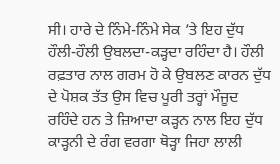ਸੀ। ਹਾਰੇ ਦੇ ਨਿੰਮੇ-ਨਿੰਮੇ ਸੇਕ ’ਤੇ ਇਹ ਦੁੱਧ ਹੌਲੀ-ਹੌਲੀ ਉਬਲਦਾ-ਕੜ੍ਹਦਾ ਰਹਿੰਦਾ ਹੈ। ਹੌਲੀ ਰਫ਼ਤਾਰ ਨਾਲ ਗਰਮ ਹੋ ਕੇ ਉਬਲਣ ਕਾਰਨ ਦੁੱਧ ਦੇ ਪੋਸ਼ਕ ਤੱਤ ਉਸ ਵਿਚ ਪੂਰੀ ਤਰ੍ਹਾਂ ਮੌਜੂਦ ਰਹਿੰਦੇ ਹਨ ਤੇ ਜ਼ਿਆਦਾ ਕੜ੍ਹਨ ਨਾਲ ਇਹ ਦੁੱਧ ਕਾੜ੍ਹਨੀ ਦੇ ਰੰਗ ਵਰਗਾ ਥੋੜ੍ਹਾ ਜਿਹਾ ਲਾਲੀ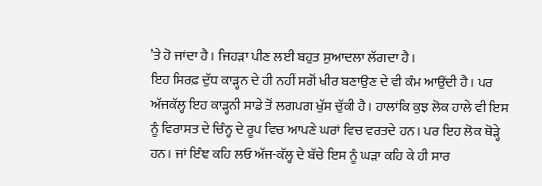’ਤੇ ਹੋ ਜਾਂਦਾ ਹੈ। ਜਿਹੜਾ ਪੀਣ ਲਈ ਬਹੁਤ ਸੁਆਦਲਾ ਲੱਗਦਾ ਹੈ।
ਇਹ ਸਿਰਫ਼ ਦੁੱਧ ਕਾੜ੍ਹਨ ਦੇ ਹੀ ਨਹੀਂ ਸਗੋਂ ਖੀਰ ਬਣਾਉਣ ਦੇ ਵੀ ਕੰਮ ਆਉਂਦੀ ਹੈ। ਪਰ ਅੱਜਕੱਲ੍ਹ ਇਹ ਕਾੜ੍ਹਨੀ ਸਾਡੇ ਤੋਂ ਲਗਪਗ ਖੁੱਸ ਚੁੱਕੀ ਹੈ। ਹਾਲਾਂਕਿ ਕੁਝ ਲੋਕ ਹਾਲੇ ਵੀ ਇਸ ਨੂੰ ਵਿਰਾਸਤ ਦੇ ਚਿੰਨ੍ਹ ਦੇ ਰੂਪ ਵਿਚ ਆਪਣੇ ਘਰਾਂ ਵਿਚ ਵਰਤਦੇ ਹਨ। ਪਰ ਇਹ ਲੋਕ ਥੋੜ੍ਹੇ ਹਨ। ਜਾਂ ਇੰਞ ਕਹਿ ਲਓ ਅੱਜ-ਕੱਲ੍ਹ ਦੇ ਬੱਚੇ ਇਸ ਨੂੰ ਘੜਾ ਕਹਿ ਕੇ ਹੀ ਸਾਰ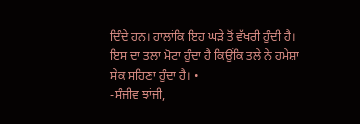ਦਿੰਦੇ ਹਨ। ਹਾਲਾਂਕਿ ਇਹ ਘੜੇ ਤੋਂ ਵੱਖਰੀ ਹੁੰਦੀ ਹੈ। ਇਸ ਦਾ ਤਲਾ ਮੋਟਾ ਹੁੰਦਾ ਹੈ ਕਿਉਂਕਿ ਤਲੇ ਨੇ ਹਮੇਸ਼ਾ ਸੇਕ ਸਹਿਣਾ ਹੁੰਦਾ ਹੈ। •
-ਸੰਜੀਵ ਝਾਂਜੀ,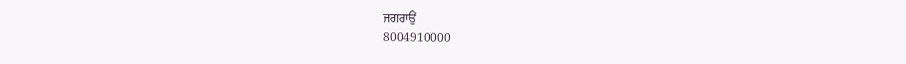ਜਗਰਾਉਂ
8004910000